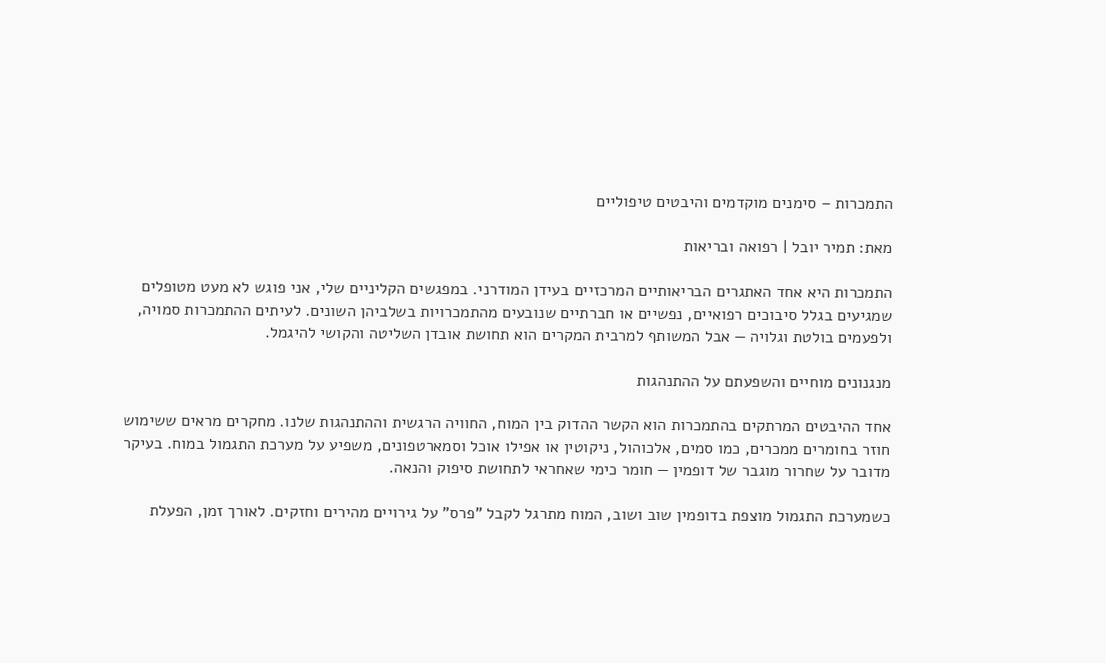התמכרות – סימנים מוקדמים והיבטים טיפוליים

מאת: תמיר יובל | רפואה ובריאות

התמכרות היא אחד האתגרים הבריאותיים המרכזיים בעידן המודרני. במפגשים הקליניים שלי, אני פוגש לא מעט מטופלים שמגיעים בגלל סיבוכים רפואיים, נפשיים או חברתיים שנובעים מהתמכרויות בשלביהן השונים. לעיתים ההתמכרות סמויה, ולפעמים בולטת וגלויה — אבל המשותף למרבית המקרים הוא תחושת אובדן השליטה והקושי להיגמל.

מנגנונים מוחיים והשפעתם על ההתנהגות

אחד ההיבטים המרתקים בהתמכרות הוא הקשר ההדוק בין המוח, החוויה הרגשית וההתנהגות שלנו. מחקרים מראים ששימוש חוזר בחומרים ממכרים, כמו סמים, אלכוהול, ניקוטין או אפילו אוכל וסמארטפונים, משפיע על מערכת התגמול במוח. בעיקר מדובר על שחרור מוגבר של דופמין — חומר כימי שאחראי לתחושת סיפוק והנאה.

כשמערכת התגמול מוצפת בדופמין שוב ושוב, המוח מתרגל לקבל "פרס" על גירויים מהירים וחזקים. לאורך זמן, הפעלת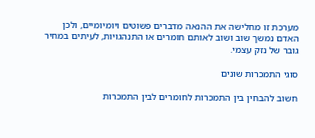מערכת זו מחלישה את ההנאה מדברים פשוטים ויומיומיים, ולכן האדם נמשך שוב ושוב לאותם חומרים או התנהגויות, לעיתים במחיר גובר של נזק עצמי.

סוגי התמכרות שונים

חשוב להבחין בין התמכרות לחומרים לבין התמכרות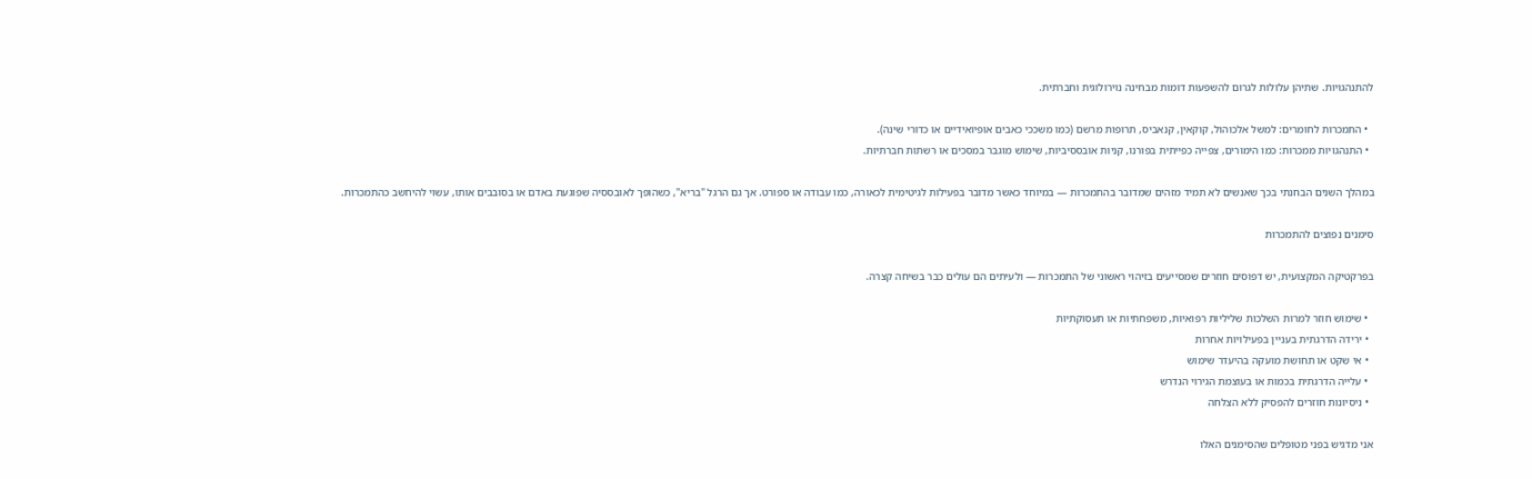להתנהגויות. שתיהן עלולות לגרום להשפעות דומות מבחינה נוירולוגית וחברתית.

  • התמכרות לחומרים: למשל אלכוהול, קוקאין, קנאביס, תרופות מרשם (כמו משככי כאבים אופיואידיים או כדורי שינה).
  • התנהגויות ממכרות: כמו הימורים, צפייה כפייתית בפורנו, קניות אובססיביות, שימוש מוגבר במסכים או רשתות חברתיות.

במהלך השנים הבחנתי בכך שאנשים לא תמיד מזהים שמדובר בהתמכרות — במיוחד כאשר מדובר בפעילות לגיטימית לכאורה, כמו עבודה או ספורט. אך גם הרגל "בריא", כשהופך לאובססיה שפוגעת באדם או בסובבים אותו, עשוי להיחשב כהתמכרות.

סימנים נפוצים להתמכרות

בפרקטיקה המקצועית, יש דפוסים חוזרים שמסייעים בזיהוי ראשוני של התמכרות — ולעיתים הם עולים כבר בשיחה קצרה.

  • שימוש חוזר למרות השלכות שליליות רפואיות, משפחתיות או תעסוקתיות
  • ירידה הדרגתית בעניין בפעילויות אחרות
  • אי שקט או תחושת מועקה בהיעדר שימוש
  • עלייה הדרגתית בכמות או בעוצמת הגירוי הנדרש
  • ניסיונות חוזרים להפסיק ללא הצלחה

אני מדגיש בפני מטופלים שהסימנים האלו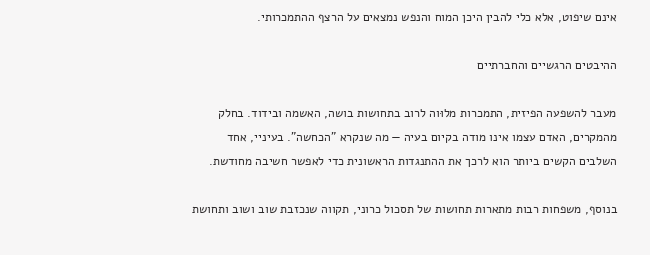אינם שיפוט, אלא כלי להבין היכן המוח והנפש נמצאים על הרצף ההתמכרותי.

ההיבטים הרגשיים והחברתיים

מעבר להשפעה הפיזית, התמכרות מלוּוה לרוב בתחושות בושה, האשמה ובידוד. בחלק מהמקרים, האדם עצמו אינו מודה בקיום בעיה — מה שנקרא "הכחשה". בעיניי, אחד השלבים הקשים ביותר הוא לרכך את ההתנגדות הראשונית כדי לאפשר חשיבה מחודשת.

בנוסף, משפחות רבות מתארות תחושות של תסכול כרוני, תקווה שנכזבת שוב ושוב ותחושת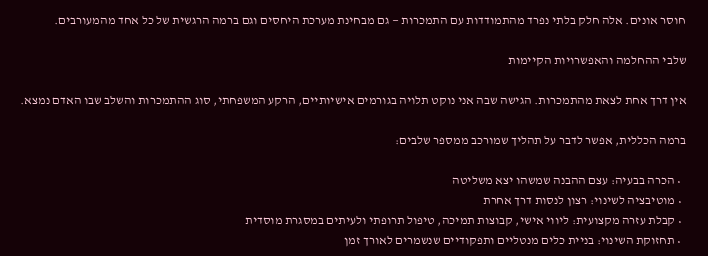חוסר אונים. אלה חלק בלתי נפרד מהתמודדות עם התמכרות — גם מבחינת מערכת היחסים וגם ברמה הרגשית של כל אחד מהמעורבים.

שלבי ההחלמה והאפשרויות הקיימות

אין דרך אחת לצאת מהתמכרות. הגישה שבה אני נוקט תלויה בגורמים אישיותיים, הרקע המשפחתי, סוג ההתמכרות והשלב שבו האדם נמצא.

ברמה הכללית, אפשר לדבר על תהליך שמורכב ממספר שלבים:

  • הכרה בבעיה: עצם ההבנה שמשהו יצא משליטה
  • מוטיבציה לשינוי: רצון לנסות דרך אחרת
  • קבלת עזרה מקצועית: ליווי אישי, קבוצות תמיכה, טיפול תרופתי ולעיתים במסגרת מוסדית
  • תחזוקת השינוי: בניית כלים מנטליים ותפקודיים שנשמרים לאורך זמן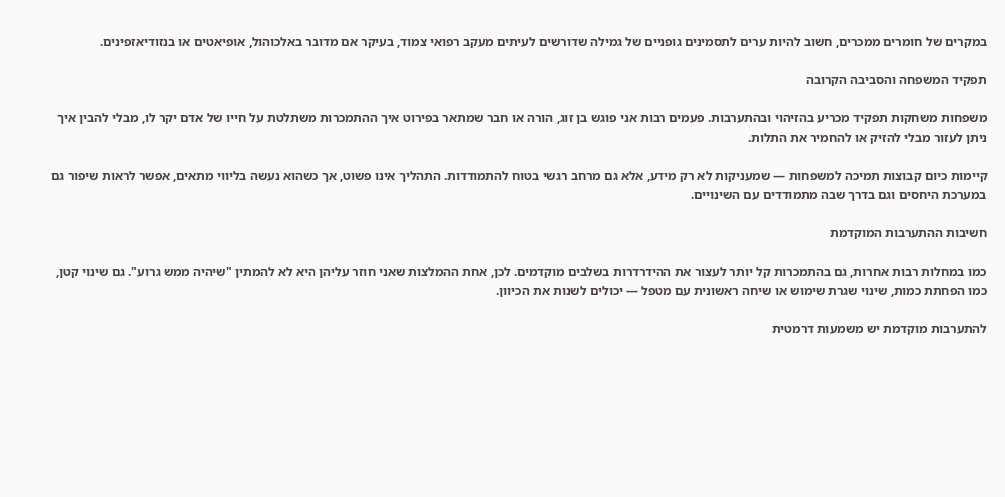במקרים של חומרים ממכרים, חשוב להיות ערים לתסמינים גופניים של גמילה שדורשים לעיתים מעקב רפואי צמוד, בעיקר אם מדובר באלכוהול, אופיאטים או בנזודיאזפינים.

תפקיד המשפחה והסביבה הקרובה

משפחות משחקות תפקיד מכריע בהזיהוי ובהתערבות. פעמים רבות אני פוגש בן זוג, הורה או חבר שמתאר בפירוט איך ההתמכרות משתלטת על חייו של אדם יקר לו, מבלי להבין איך ניתן לעזור מבלי להזיק או להחמיר את התלות.

קיימות כיום קבוצות תמיכה למשפחות — שמעניקות לא רק מידע, אלא גם מרחב רגשי בטוח להתמודדות. התהליך אינו פשוט, אך כשהוא נעשה בליווי מתאים, אפשר לראות שיפור גם במערכת היחסים וגם בדרך שבה מתמודדים עם השינויים.

חשיבות ההתערבות המוקדמת

כמו במחלות רבות אחרות, גם בהתמכרות קל יותר לעצור את ההידרדרות בשלבים מוקדמים. לכן, אחת ההמלצות שאני חוזר עליהן היא לא להמתין "שיהיה ממש גרוע". גם שינוי קטן, כמו הפחתת כמות, שינוי שגרת שימוש או שיחה ראשונית עם מטפל — יכולים לשנות את הכיוון.

להתערבות מוקדמת יש משמעות דרמטית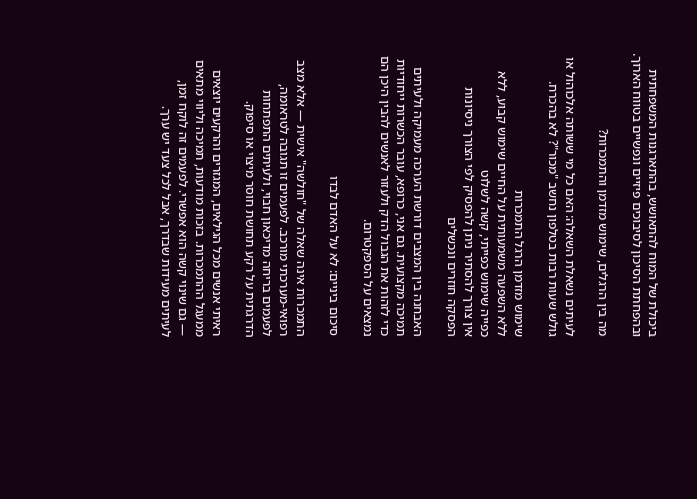ביכולת של המוח להתאושש, בהתארגנות המשפחתית ובהפחתת הסיכון לסיבוכים פיזיים ונפשיים בטווח הארוך.

מה בין הרגלים, שימוש מזדמן והתמכרות?

לעיתים נשאלת השאלה: האם כל מי ששותה אלכוהול או גולש שעות רבות בטלפון נחשב "מכור"? לא בהכרח.

שימוש מזדמן הרגל התמכרות
ללא השפעה משמעותית על החיים שימוש קבוע, ללא כפייה שימוש כפייתי, קשה לשלוט
אין צורך להסתיר ניתן להפסיק לפי הצורך ניסיונות הפסקה חוזרים ונכשלים

האבחנה בין המצבים דורשת הערכה מעמיקה ולעיתים תמיכה מקצועית. גם אני, כרופא, עובר הכשרות ייחודיות כדי לזהות את הגבול הדק ולעזור לאנשים להבין היכן הם נמצאים על הספקטרום.

סיכום ביניים: לא על האדם לבדו

התמכרות אינה שאלה של "חולשה" אישית — אלא מצב רפואי-מערכתי מורכב. לפעמים זו תגובה לטראומה, לפעמים בריחה מדיכאון חבוי, ולעיתים התפתחות הדרגתית על רקע תחושת חוסר מיצוי או סיפוק.

ראיתי אנשים מכל הגילאים, המגזרים והרקעים יוצאים ממעגל ההתמכרות. בזכות מודעות, תמיכה וליווי מתאים — גם שינוי קשה הוא אפשרי. לפעמים זה לוקח זמן, לעיתים מעידות שבדרך, אבל לכל צעד יש ערך.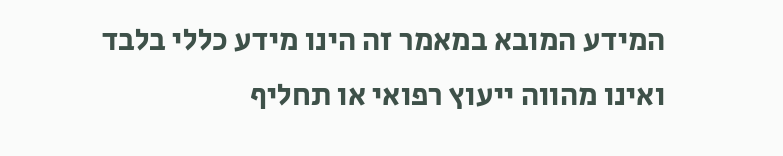המידע המובא במאמר זה הינו מידע כללי בלבד ואינו מהווה ייעוץ רפואי או תחליף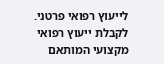לייעוץ רפואי פרטני. לקבלת ייעוץ רפואי מקצועי המותאם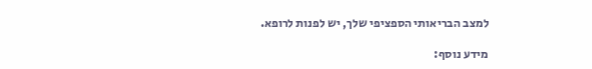למצב הבריאותי הספציפי שלך, יש לפנות לרופא.

מידע נוסף: